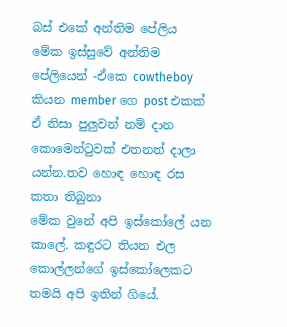බස් එකේ අන්තිම පේලිය
මේක ඉස්සුවේ අන්තිම පේලියෙන් -ඒකෙ cowtheboy කියන member ගෙ post එකක්
ඒ නිසා පුලුවන් නම් දාන කොමෙන්ටුවක් එතනත් දාලා යන්න.තව හොඳ හොඳ රස කතා තිබුනා
මේක වුනේ අපි ඉස්කෝලේ යන කාලේ. කඳුරට තියන එල කොල්ලන්ගේ ඉස්කෝලෙකට තමයි අපි ඉතින් ගියේ.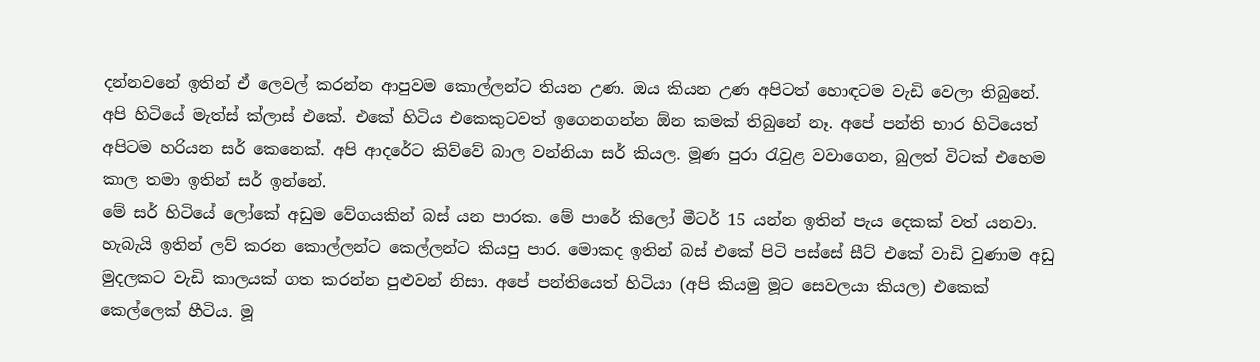දන්නවනේ ඉතින් ඒ ලෙවල් කරන්න ආපුවම කොල්ලන්ට තියන උණ. ඔය කියන උණ අපිටත් හොඳටම වැඩි වෙලා තිබුනේ. අපි හිටියේ මැත්ස් ක්ලාස් එකේ. එකේ හිටිය එකෙකුටවත් ඉගෙනගන්න ඕන කමක් තිබුනේ නෑ. අපේ පන්ති භාර හිටියෙත් අපිටම හරියන සර් කෙනෙක්. අපි ආදරේට කිව්වේ බාල වන්නියා සර් කියල. මූණ පුරා රැවුළ වවාගෙන, බුලත් විටක් එහෙම කාල තමා ඉතින් සර් ඉන්නේ.
මේ සර් හිටියේ ලෝකේ අඩුම වේගයකින් බස් යන පාරක. මේ පාරේ කිලෝ මීටර් 15 යන්න ඉතින් පැය දෙකක් වත් යනවා. හැබැයි ඉතින් ලව් කරන කොල්ලන්ට කෙල්ලන්ට කියපු පාර. මොකද ඉතින් බස් එකේ පිටි පස්සේ සීට් එකේ වාඩි වුණාම අඩු මුදලකට වැඩි කාලයක් ගත කරන්න පුළුවන් නිසා. අපේ පන්තියෙත් හිටියා (අපි කියමු මූට සෙවලයා කියල) එකෙක් කෙල්ලෙක් හීටිය. මූ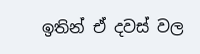ඉතින් ඒ දවස් වල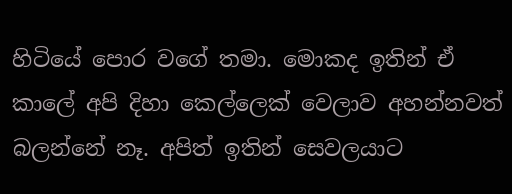හිටියේ පොර වගේ තමා. මොකද ඉතින් ඒ කාලේ අපි දිහා කෙල්ලෙක් වෙලාව අහන්නවත් බලන්නේ නෑ. අපිත් ඉතින් සෙවලයාට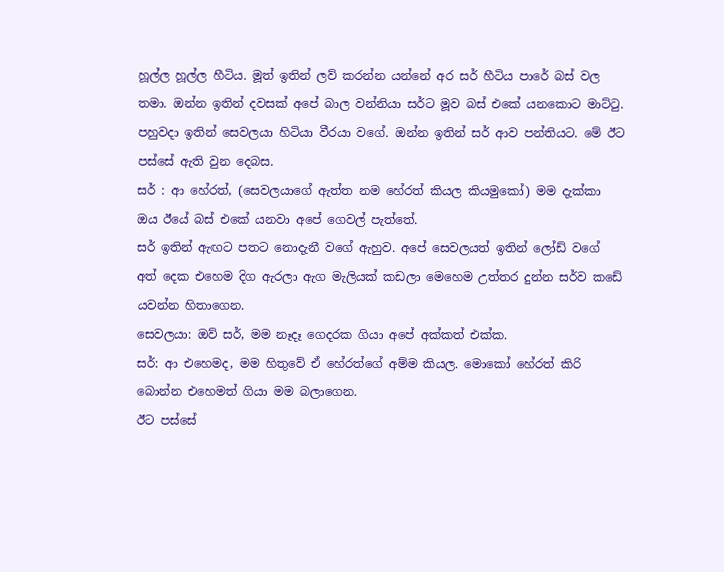හූල්ල හූල්ල හීටිය. මූත් ඉතින් ලව් කරන්න යන්නේ අර සර් හීටිය පාරේ බස් වල තමා. ඔන්න ඉතින් දවසක් අපේ බාල වන්නියා සර්ට මූව බස් එකේ යනකොට මාට්ටු.
පහුවදා ඉතින් සෙවලයා හිටියා වීරයා වගේ. ඔන්න ඉතින් සර් ආව පන්තියට. මේ ඊට පස්සේ ඇති වුන දෙබස.
සර් : ආ හේරත්, (සෙවලයාගේ ඇත්ත නම හේරත් කියල කියමුකෝ) මම දැක්කා ඔය ඊයේ බස් එකේ යනවා අපේ ගෙවල් පැත්තේ.
සර් ඉතින් ඇඟට පතට නොදැනී වගේ ඇහුව. අපේ සෙවලයත් ඉතින් ලෝඩ් වගේ අත් දෙක එහෙම දිග ඇරලා ඇග මැලියක් කඩලා මෙහෙම උත්තර දුන්න සර්ව කඩේ යවන්න හිතාගෙන.
සෙවලයා: ඔව් සර්, මම නෑදෑ ගෙදරක ගියා අපේ අක්කත් එක්ක.
සර්: ආ එහෙමද, මම හිතුවේ ඒ හේරත්ගේ අම්ම කියල. මොකෝ හේරත් කිරි බොන්න එහෙමත් ගියා මම බලාගෙන.
ඊට පස්සේ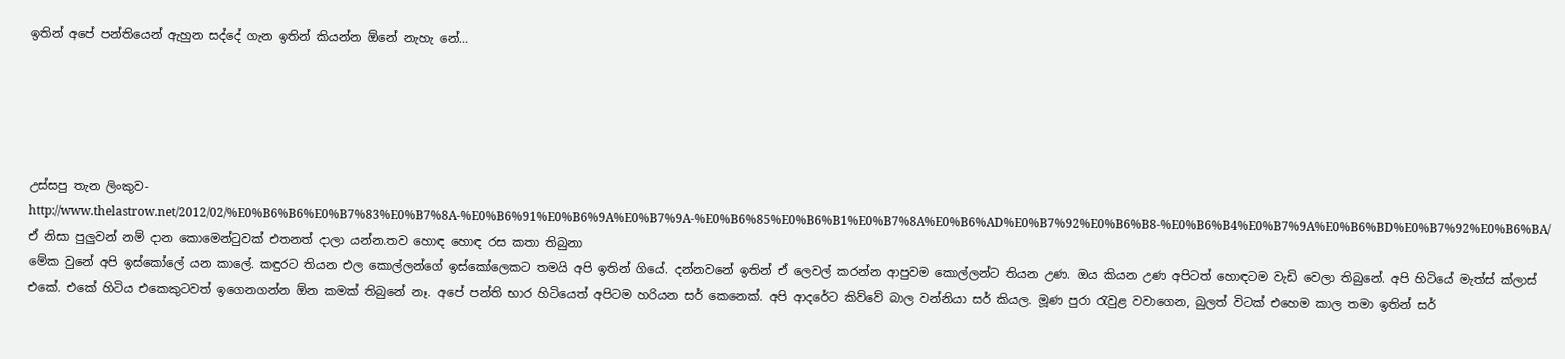ඉතින් අපේ පන්තියෙන් ඇහුන සද්දේ ගැන ඉතින් කියන්න ඕනේ නැහැ නේ…





උස්සපු තැන ලිංකුව-http://www.thelastrow.net/2012/02/%E0%B6%B6%E0%B7%83%E0%B7%8A-%E0%B6%91%E0%B6%9A%E0%B7%9A-%E0%B6%85%E0%B6%B1%E0%B7%8A%E0%B6%AD%E0%B7%92%E0%B6%B8-%E0%B6%B4%E0%B7%9A%E0%B6%BD%E0%B7%92%E0%B6%BA/
ඒ නිසා පුලුවන් නම් දාන කොමෙන්ටුවක් එතනත් දාලා යන්න.තව හොඳ හොඳ රස කතා තිබුනා
මේක වුනේ අපි ඉස්කෝලේ යන කාලේ. කඳුරට තියන එල කොල්ලන්ගේ ඉස්කෝලෙකට තමයි අපි ඉතින් ගියේ. දන්නවනේ ඉතින් ඒ ලෙවල් කරන්න ආපුවම කොල්ලන්ට තියන උණ. ඔය කියන උණ අපිටත් හොඳටම වැඩි වෙලා තිබුනේ. අපි හිටියේ මැත්ස් ක්ලාස් එකේ. එකේ හිටිය එකෙකුටවත් ඉගෙනගන්න ඕන කමක් තිබුනේ නෑ. අපේ පන්ති භාර හිටියෙත් අපිටම හරියන සර් කෙනෙක්. අපි ආදරේට කිව්වේ බාල වන්නියා සර් කියල. මූණ පුරා රැවුළ වවාගෙන, බුලත් විටක් එහෙම කාල තමා ඉතින් සර්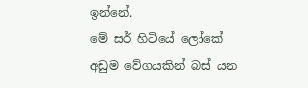ඉන්නේ.
මේ සර් හිටියේ ලෝකේ අඩුම වේගයකින් බස් යන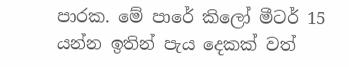පාරක. මේ පාරේ කිලෝ මීටර් 15 යන්න ඉතින් පැය දෙකක් වත්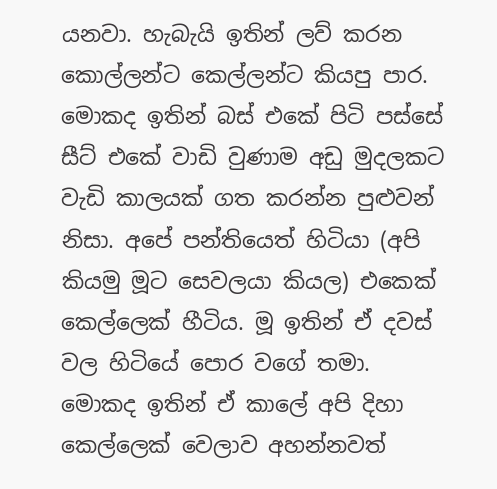යනවා. හැබැයි ඉතින් ලව් කරන කොල්ලන්ට කෙල්ලන්ට කියපු පාර. මොකද ඉතින් බස් එකේ පිටි පස්සේ සීට් එකේ වාඩි වුණාම අඩු මුදලකට වැඩි කාලයක් ගත කරන්න පුළුවන් නිසා. අපේ පන්තියෙත් හිටියා (අපි කියමු මූට සෙවලයා කියල) එකෙක් කෙල්ලෙක් හීටිය. මූ ඉතින් ඒ දවස් වල හිටියේ පොර වගේ තමා. මොකද ඉතින් ඒ කාලේ අපි දිහා කෙල්ලෙක් වෙලාව අහන්නවත්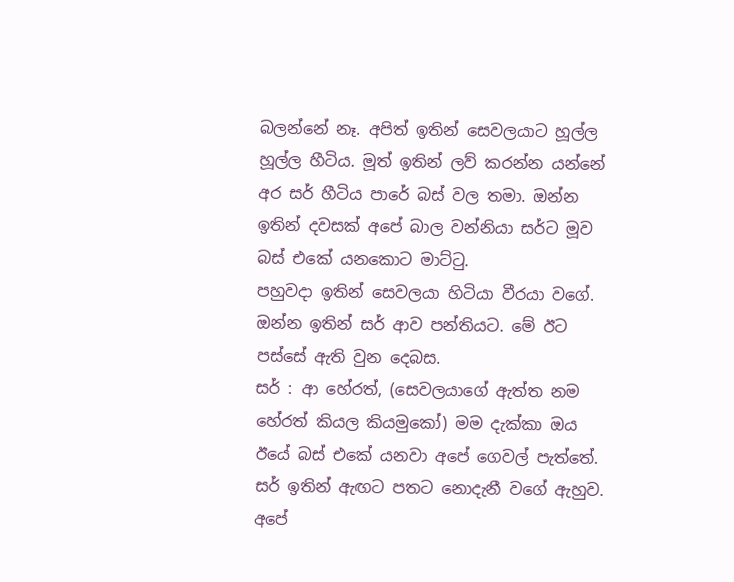බලන්නේ නෑ. අපිත් ඉතින් සෙවලයාට හූල්ල හූල්ල හීටිය. මූත් ඉතින් ලව් කරන්න යන්නේ අර සර් හීටිය පාරේ බස් වල තමා. ඔන්න ඉතින් දවසක් අපේ බාල වන්නියා සර්ට මූව බස් එකේ යනකොට මාට්ටු.
පහුවදා ඉතින් සෙවලයා හිටියා වීරයා වගේ. ඔන්න ඉතින් සර් ආව පන්තියට. මේ ඊට පස්සේ ඇති වුන දෙබස.
සර් : ආ හේරත්, (සෙවලයාගේ ඇත්ත නම හේරත් කියල කියමුකෝ) මම දැක්කා ඔය ඊයේ බස් එකේ යනවා අපේ ගෙවල් පැත්තේ.
සර් ඉතින් ඇඟට පතට නොදැනී වගේ ඇහුව. අපේ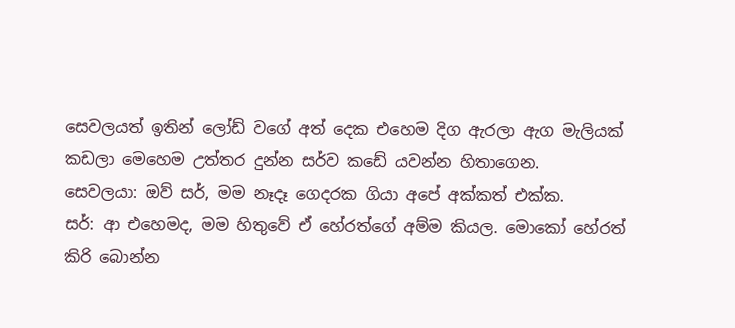සෙවලයත් ඉතින් ලෝඩ් වගේ අත් දෙක එහෙම දිග ඇරලා ඇග මැලියක් කඩලා මෙහෙම උත්තර දුන්න සර්ව කඩේ යවන්න හිතාගෙන.
සෙවලයා: ඔව් සර්, මම නෑදෑ ගෙදරක ගියා අපේ අක්කත් එක්ක.
සර්: ආ එහෙමද, මම හිතුවේ ඒ හේරත්ගේ අම්ම කියල. මොකෝ හේරත් කිරි බොන්න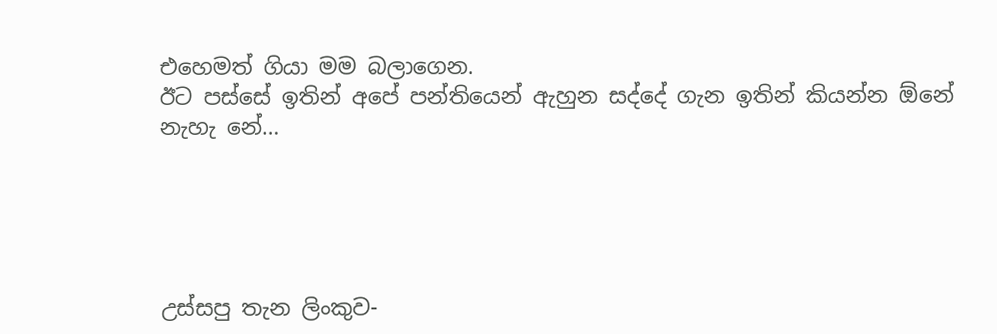එහෙමත් ගියා මම බලාගෙන.
ඊට පස්සේ ඉතින් අපේ පන්තියෙන් ඇහුන සද්දේ ගැන ඉතින් කියන්න ඕනේ නැහැ නේ…





උස්සපු තැන ලිංකුව-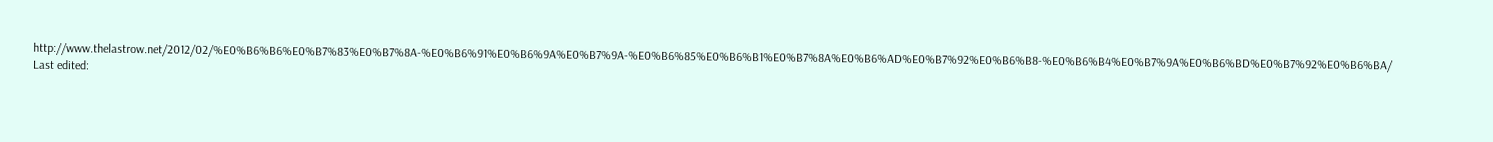http://www.thelastrow.net/2012/02/%E0%B6%B6%E0%B7%83%E0%B7%8A-%E0%B6%91%E0%B6%9A%E0%B7%9A-%E0%B6%85%E0%B6%B1%E0%B7%8A%E0%B6%AD%E0%B7%92%E0%B6%B8-%E0%B6%B4%E0%B7%9A%E0%B6%BD%E0%B7%92%E0%B6%BA/
Last edited: